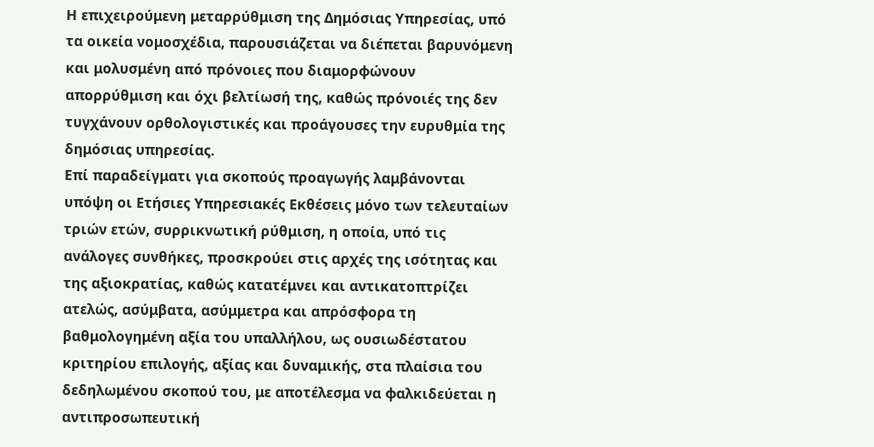Η επιχειρούμενη μεταρρύθμιση της Δημόσιας Υπηρεσίας, υπό τα οικεία νομοσχέδια, παρουσιάζεται να διέπεται βαρυνόμενη και μολυσμένη από πρόνοιες που διαμορφώνουν απορρύθμιση και όχι βελτίωσή της, καθώς πρόνοιές της δεν τυγχάνουν ορθολογιστικές και προάγουσες την ευρυθμία της δημόσιας υπηρεσίας.
Επί παραδείγματι για σκοπούς προαγωγής λαμβάνονται υπόψη οι Ετήσιες Υπηρεσιακές Εκθέσεις μόνο των τελευταίων τριών ετών, συρρικνωτική ρύθμιση, η οποία, υπό τις ανάλογες συνθήκες, προσκρούει στις αρχές της ισότητας και της αξιοκρατίας, καθώς κατατέμνει και αντικατοπτρίζει ατελώς, ασύμβατα, ασύμμετρα και απρόσφορα τη βαθμολογημένη αξία του υπαλλήλου, ως ουσιωδέστατου κριτηρίου επιλογής, αξίας και δυναμικής, στα πλαίσια του δεδηλωμένου σκοπού του, με αποτέλεσμα να φαλκιδεύεται η αντιπροσωπευτική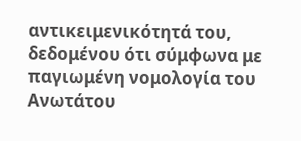αντικειμενικότητά του, δεδομένου ότι σύμφωνα με παγιωμένη νομολογία του Ανωτάτου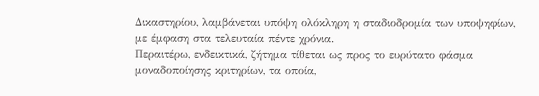Δικαστηρίου, λαμβάνεται υπόψη ολόκληρη η σταδιοδρομία των υποψηφίων, με έμφαση στα τελευταία πέντε χρόνια.
Περαιτέρω, ενδεικτικά, ζήτημα τίθεται ως προς το ευρύτατο φάσμα μοναδοποίησης κριτηρίων, τα οποία,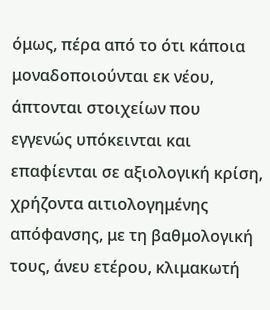όμως, πέρα από το ότι κάποια μοναδοποιούνται εκ νέου, άπτονται στοιχείων που εγγενώς υπόκεινται και επαφίενται σε αξιολογική κρίση, χρήζοντα αιτιολογημένης απόφανσης, με τη βαθμολογική τους, άνευ ετέρου, κλιμακωτή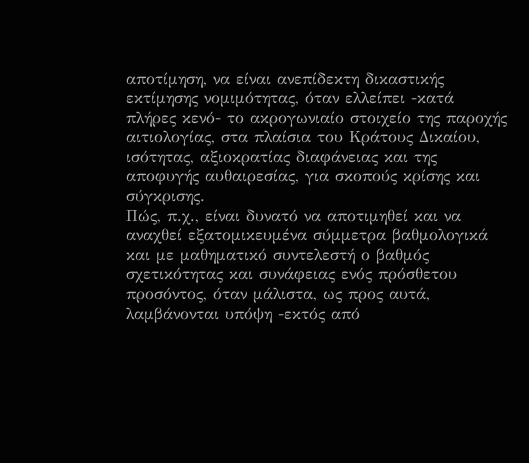αποτίμηση, να είναι ανεπίδεκτη δικαστικής εκτίμησης νομιμότητας, όταν ελλείπει -κατά πλήρες κενό- το ακρογωνιαίο στοιχείο της παροχής αιτιολογίας, στα πλαίσια του Κράτους Δικαίου, ισότητας, αξιοκρατίας διαφάνειας και της αποφυγής αυθαιρεσίας, για σκοπούς κρίσης και σύγκρισης.
Πώς, π.χ., είναι δυνατό να αποτιμηθεί και να αναχθεί εξατομικευμένα σύμμετρα βαθμολογικά και με μαθηματικό συντελεστή ο βαθμός σχετικότητας και συνάφειας ενός πρόσθετου προσόντος, όταν μάλιστα, ως προς αυτά, λαμβάνονται υπόψη -εκτός από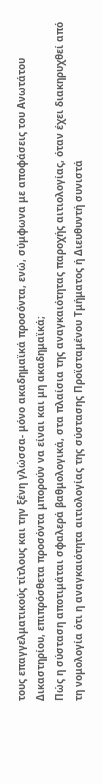τους επαγγελματικούς τίτλους και την ξένη γλώσσα- μόνο ακαδημαϊκά προσόντα, ενώ, σύμφωνα με αποφάσεις του Ανωτάτου Δικαστηρίου, επιπρόσθετα προσόντα μπορούν να είναι και μη ακαδημαϊκά;
Πώς η σύσταση αποτιμάται σφαλερά βαθμολογικά, στα πλαίσια της αναγκαιότητας παροχής αιτιολογίας, όταν έχει διακηρυχθεί από τη νομολογία ότι η αναγκαιότητα αιτιολογίας της σύστασης Προϊσταμένου Τμήματος ή Διευθυντή συνιστά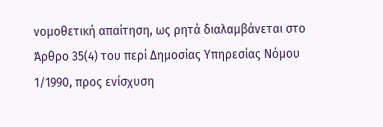νομοθετική απαίτηση, ως ρητά διαλαμβάνεται στο Άρθρο 35(4) του περί Δημοσίας Υπηρεσίας Νόμου 1/1990, προς ενίσχυση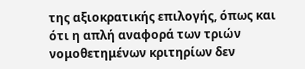της αξιοκρατικής επιλογής, όπως και ότι η απλή αναφορά των τριών νομοθετημένων κριτηρίων δεν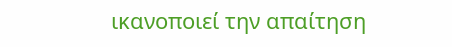ικανοποιεί την απαίτηση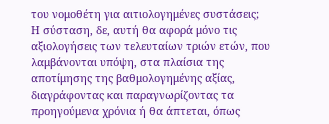του νομοθέτη για αιτιολογημένες συστάσεις;
Η σύσταση, δε, αυτή θα αφορά μόνο τις αξιολογήσεις των τελευταίων τριών ετών, που λαμβάνονται υπόψη, στα πλαίσια της αποτίμησης της βαθμολογημένης αξίας, διαγράφοντας και παραγνωρίζοντας τα προηγούμενα χρόνια ή θα άπτεται, όπως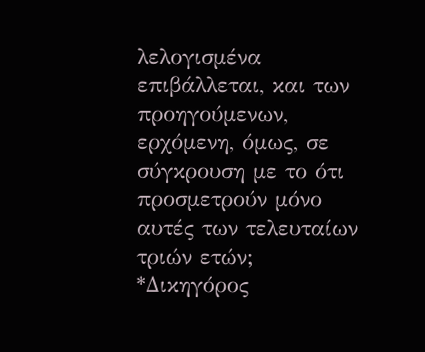λελογισμένα επιβάλλεται, και των προηγούμενων, ερχόμενη, όμως, σε σύγκρουση με το ότι προσμετρούν μόνο αυτές των τελευταίων τριών ετών;
*Δικηγόρος